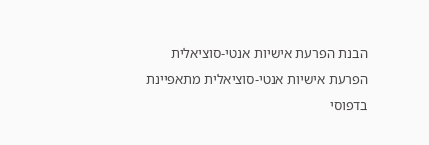הבנת הפרעת אישיות אנטי‑סוציאלית
הפרעת אישיות אנטי‑סוציאלית מתאפיינת בדפוסי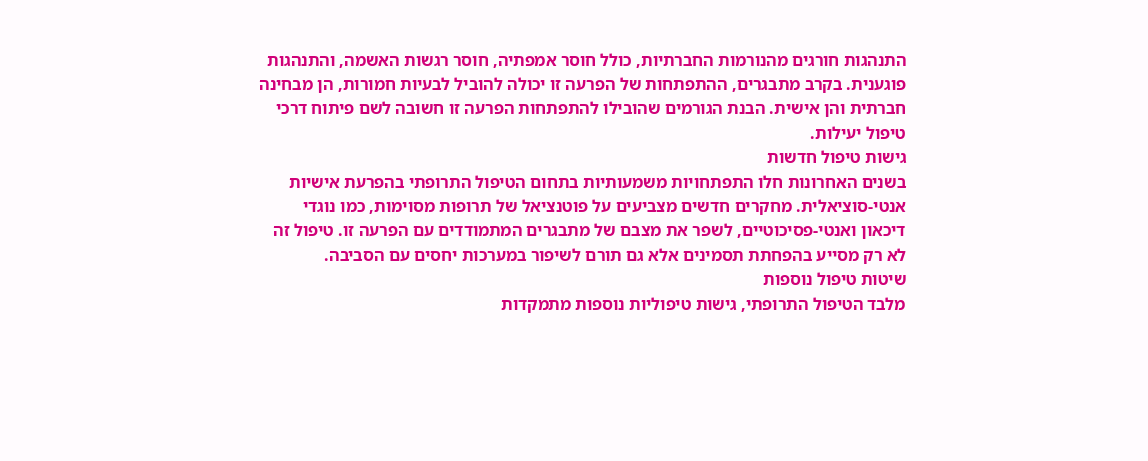התנהגות חורגים מהנורמות החברתיות, כולל חוסר אמפתיה, חוסר רגשות האשמה, והתנהגות פוגענית. בקרב מתבגרים, ההתפתחות של הפרעה זו יכולה להוביל לבעיות חמורות, הן מבחינה חברתית והן אישית. הבנת הגורמים שהובילו להתפתחות הפרעה זו חשובה לשם פיתוח דרכי טיפול יעילות.
גישות טיפול חדשות
בשנים האחרונות חלו התפתחויות משמעותיות בתחום הטיפול התרופתי בהפרעת אישיות אנטי‑סוציאלית. מחקרים חדשים מצביעים על פוטנציאל של תרופות מסוימות, כמו נוגדי דיכאון ואנטי-פסיכוטיים, לשפר את מצבם של מתבגרים המתמודדים עם הפרעה זו. טיפול זה לא רק מסייע בהפחתת תסמינים אלא גם תורם לשיפור במערכות יחסים עם הסביבה.
שיטות טיפול נוספות
מלבד הטיפול התרופתי, גישות טיפוליות נוספות מתמקדות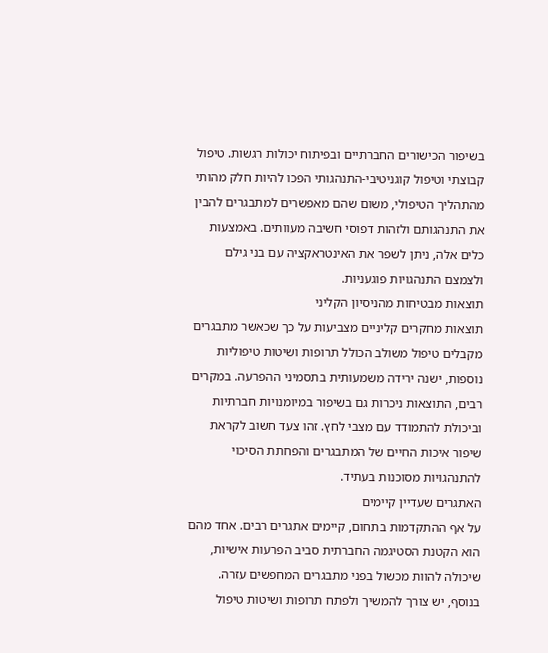בשיפור הכישורים החברתיים ובפיתוח יכולות רגשות. טיפול קבוצתי וטיפול קוגניטיבי-התנהגותי הפכו להיות חלק מהותי מהתהליך הטיפולי, משום שהם מאפשרים למתבגרים להבין את התנהגותם ולזהות דפוסי חשיבה מעוותים. באמצעות כלים אלה, ניתן לשפר את האינטראקציה עם בני גילם ולצמצם התנהגויות פוגעניות.
תוצאות מבטיחות מהניסיון הקליני
תוצאות מחקרים קליניים מצביעות על כך שכאשר מתבגרים מקבלים טיפול משולב הכולל תרופות ושיטות טיפוליות נוספות, ישנה ירידה משמעותית בתסמיני ההפרעה. במקרים רבים, התוצאות ניכרות גם בשיפור במיומנויות חברתיות וביכולת להתמודד עם מצבי לחץ. זהו צעד חשוב לקראת שיפור איכות החיים של המתבגרים והפחתת הסיכוי להתנהגויות מסוכנות בעתיד.
האתגרים שעדיין קיימים
על אף ההתקדמות בתחום, קיימים אתגרים רבים. אחד מהם הוא הקטנת הסטיגמה החברתית סביב הפרעות אישיות, שיכולה להוות מכשול בפני מתבגרים המחפשים עזרה. בנוסף, יש צורך להמשיך ולפתח תרופות ושיטות טיפול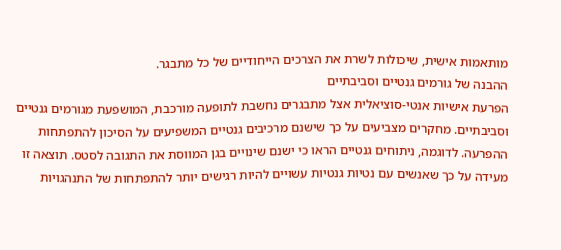מותאמות אישית, שיכולות לשרת את הצרכים הייחודיים של כל מתבגר.
ההבנה של גורמים גנטיים וסביבתיים
הפרעת אישיות אנטי‑סוציאלית אצל מתבגרים נחשבת לתופעה מורכבת, המושפעת מגורמים גנטיים וסביבתיים. מחקרים מצביעים על כך שישנם מרכיבים גנטיים המשפיעים על הסיכון להתפתחות ההפרעה. לדוגמה, ניתוחים גנטיים הראו כי ישנם שינויים בגן המווסת את התגובה לסטס. תוצאה זו מעידה על כך שאנשים עם נטיות גנטיות עשויים להיות רגישים יותר להתפתחות של התנהגויות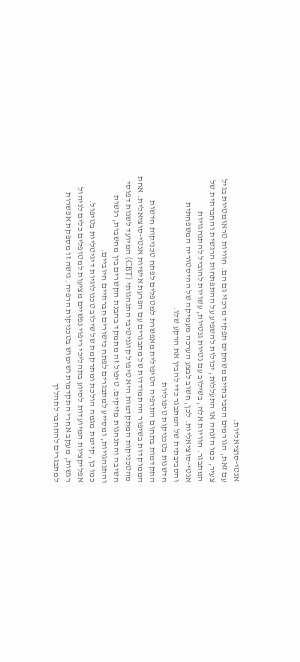אנטי‑סוציאליות.
עם זאת, הגורמים הסביבתיים משחקים תפקיד מרכזי גם הם. חוויות טראומטיות בגיל צעיר, כמו הזנחה או התעללות, יכולות להשפיע על ההתפתחות הרגשית והחברתית של המתבגר. חוויות אלה, בשילוב עם נטיות גנטיות, עשויות להוביל להתנהגויות אנטי‑סוציאליות. לכן, חשוב לבצע הערכה מעמיקה של ההיסטוריה המשפחתית והסביבתית של המתבגר כדי להבין את הרקע שלו.
חדשנות בטכניקות טיפוליות
התקדמות בתחום התרפיה הטיפולית מאפשרת למטפלים לפתח טכניקות חדשות הממוקדות בשיפור ההתמודדות של מתבגרים עם הפרעת אישיות אנטי‑סוציאלית. אחת מהטכניקות המתקדמות היא טיפול קוגניטיבי התנהגותי (CBT) המיועד לשנות דפוסי חשיבה והתנהגות מזיקים. טיפול זה מתמקד בהבנת הקשרים בין מחשבות, רגשות והתנהגויות, ומסייע למתבגרים לפתח כישורים חברתיים חיוביים.
כמו כן, קיימת מגמה הולכת ומתרקמת של שילוב טכנולוגיות דיגיטליות בטיפול. אפליקציות המיועדות לסיוע בתהליכי ריפוי נפשיים מציעות למטופלים כלים לניהול רגשות, מעקב אחרי התקדמות ושימוש בטכניקות הרפיה. גישה זו מספקת אפשרות למתבגרים להתחבר לתהליך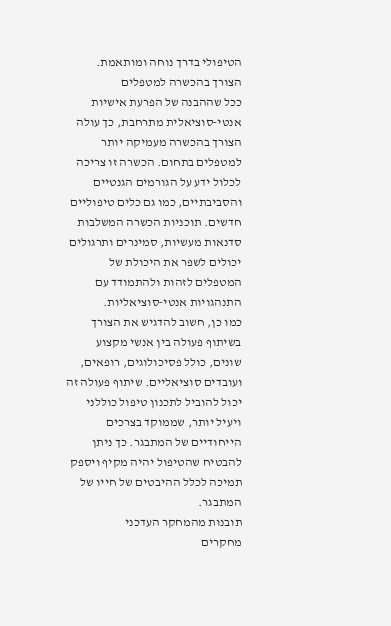הטיפולי בדרך נוחה ומותאמת.
הצורך בהכשרה למטפלים
ככל שההבנה של הפרעת אישיות אנטי‑סוציאלית מתרחבת, כך עולה הצורך בהכשרה מעמיקה יותר למטפלים בתחום. הכשרה זו צריכה לכלול ידע על הגורמים הגנטיים והסביבתיים, כמו גם כלים טיפוליים חדשים. תוכניות הכשרה המשלבות סדנאות מעשיות, סמינרים ותרגולים יכולים לשפר את היכולת של המטפלים לזהות ולהתמודד עם התנהגויות אנטי‑סוציאליות.
כמו כן, חשוב להדגיש את הצורך בשיתוף פעולה בין אנשי מקצוע שונים, כולל פסיכולוגים, רופאים, ועובדים סוציאליים. שיתוף פעולה זה יכול להוביל לתכנון טיפול כוללני ויעיל יותר, שממוקד בצרכים הייחודיים של המתבגר. כך ניתן להבטיח שהטיפול יהיה מקיף ויספק תמיכה לכלל ההיבטים של חייו של המתבגר.
תובנות מהמחקר העדכני
מחקרים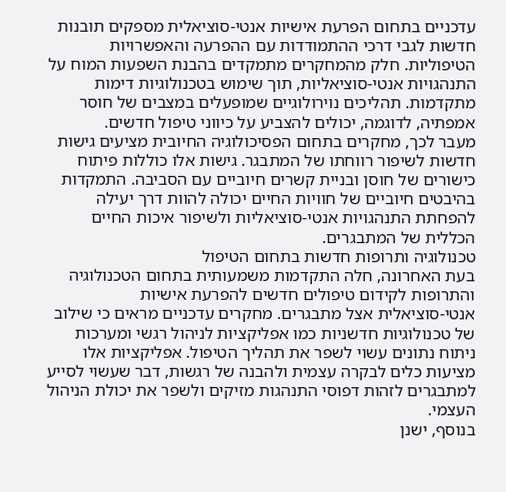עדכניים בתחום הפרעת אישיות אנטי‑סוציאלית מספקים תובנות חדשות לגבי דרכי ההתמודדות עם ההפרעה והאפשרויות הטיפוליות. חלק מהמחקרים מתמקדים בהבנת השפעות המוח על התנהגויות אנטי‑סוציאליות, תוך שימוש בטכנולוגיות דימות מתקדמות. תהליכים נוירולוגיים שמופעלים במצבים של חוסר אמפתיה, לדוגמה, יכולים להצביע על כיווני טיפול חדשים.
מעבר לכך, מחקרים בתחום הפסיכולוגיה החיובית מציעים גישות חדשות לשיפור רווחתו של המתבגר. גישות אלו כוללות פיתוח כישורים של חוסן ובניית קשרים חיוביים עם הסביבה. התמקדות בהיבטים חיוביים של חוויות החיים יכולה להוות דרך יעילה להפחתת התנהגויות אנטי‑סוציאליות ולשיפור איכות החיים הכללית של המתבגרים.
טכנולוגיה ותרופות חדשות בתחום הטיפול
בעת האחרונה, חלה התקדמות משמעותית בתחום הטכנולוגיה והתרופות לקידום טיפולים חדשים להפרעת אישיות אנטי‑סוציאלית אצל מתבגרים. מחקרים עדכניים מראים כי שילוב של טכנולוגיות חדשניות כמו אפליקציות לניהול רגשי ומערכות ניתוח נתונים עשוי לשפר את תהליך הטיפול. אפליקציות אלו מציעות כלים לבקרה עצמית ולהבנה של רגשות, דבר שעשוי לסייע למתבגרים לזהות דפוסי התנהגות מזיקים ולשפר את יכולת הניהול העצמי.
בנוסף, ישנן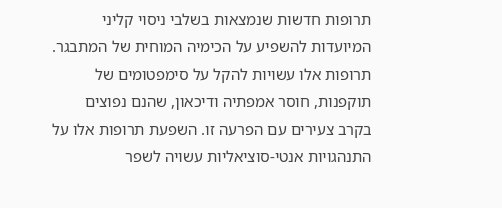תרופות חדשות שנמצאות בשלבי ניסוי קליני המיועדות להשפיע על הכימיה המוחית של המתבגר. תרופות אלו עשויות להקל על סימפטומים של תוקפנות, חוסר אמפתיה ודיכאון, שהנם נפוצים בקרב צעירים עם הפרעה זו. השפעת תרופות אלו על התנהגויות אנטי-סוציאליות עשויה לשפר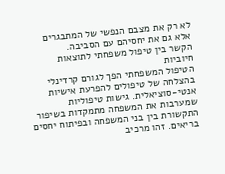לא רק את מצבם הנפשי של המתבגרים אלא גם את יחסיהם עם הסביבה.
הקשר בין טיפול משפחתי לתוצאות חיוביות
הטיפול המשפחתי הפך לגורם קרדינלי בהצלחה של טיפולים להפרעת אישיות אנטי‑סוציאלית. גישות טיפוליות שמערבות את המשפחה מתמקדות בשיפור התקשורת בין בני המשפחה ובפיתוח יחסים בריאים. זהו מרכיב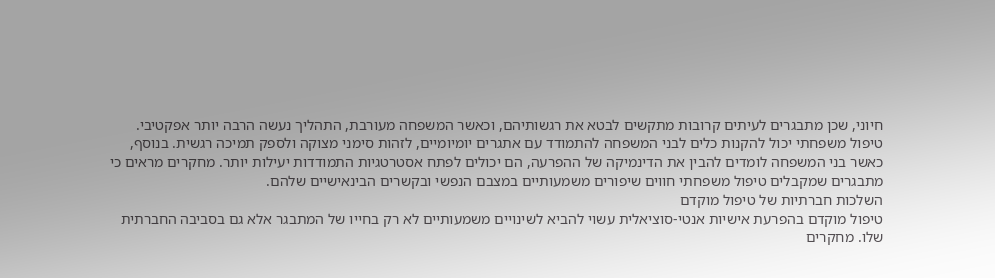חיוני, שכן מתבגרים לעיתים קרובות מתקשים לבטא את רגשותיהם, וכאשר המשפחה מעורבת, התהליך נעשה הרבה יותר אפקטיבי.
טיפול משפחתי יכול להקנות כלים לבני המשפחה להתמודד עם אתגרים יומיומיים, לזהות סימני מצוקה ולספק תמיכה רגשית. בנוסף, כאשר בני המשפחה לומדים להבין את הדינמיקה של ההפרעה, הם יכולים לפתח אסטרטגיות התמודדות יעילות יותר. מחקרים מראים כי מתבגרים שמקבלים טיפול משפחתי חווים שיפורים משמעותיים במצבם הנפשי ובקשרים הבינאישיים שלהם.
השלכות חברתיות של טיפול מוקדם
טיפול מוקדם בהפרעת אישיות אנטי‑סוציאלית עשוי להביא לשינויים משמעותיים לא רק בחייו של המתבגר אלא גם בסביבה החברתית שלו. מחקרים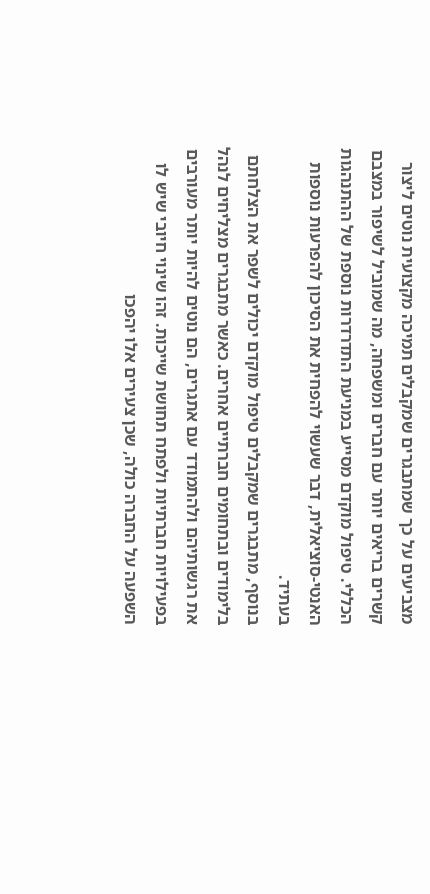מצביעים על כך שמתבגרים שמקבלים תמיכה מקצועית נוטים ליצור קשרים בריאים יותר עם חברים ומשפחה, מה שמוביל לשיפור במצבם הכללי. טיפול מוקדם מסייע במניעת התדרדרות נוספת של ההתנהגות האנטי-סוציאלית, דבר שעשוי להפחית את הסיכון להפרעות נוספות בעתיד.
בנוסף, מתבגרים שמקבלים טיפול מוקדם יכולים לשפר את הצלחתם בלימודים ובתחומים חברתיים אחרים. כאשר מתבגרים מצליחים לנהל את רגשותיהם ולהתמודד עם אתגרים, הם נוטים להיות יותר מעורבים בפעילויות חברתיות ולפתח תחושת שייכות. זהו שינוי חיובי שיש לו השפעה על החברה כולה, שכן צעירים אלו יהפכו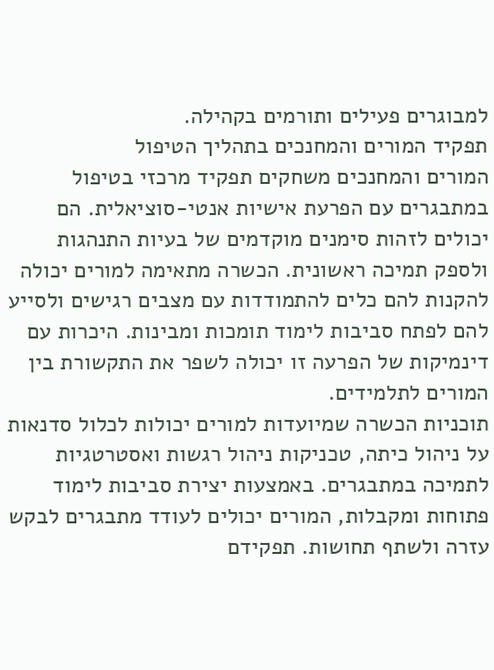למבוגרים פעילים ותורמים בקהילה.
תפקיד המורים והמחנכים בתהליך הטיפול
המורים והמחנכים משחקים תפקיד מרכזי בטיפול במתבגרים עם הפרעת אישיות אנטי‑סוציאלית. הם יכולים לזהות סימנים מוקדמים של בעיות התנהגות ולספק תמיכה ראשונית. הכשרה מתאימה למורים יכולה להקנות להם כלים להתמודדות עם מצבים רגישים ולסייע להם לפתח סביבות לימוד תומכות ומבינות. היכרות עם דינמיקות של הפרעה זו יכולה לשפר את התקשורת בין המורים לתלמידים.
תוכניות הכשרה שמיועדות למורים יכולות לכלול סדנאות על ניהול כיתה, טכניקות ניהול רגשות ואסטרטגיות לתמיכה במתבגרים. באמצעות יצירת סביבות לימוד פתוחות ומקבלות, המורים יכולים לעודד מתבגרים לבקש עזרה ולשתף תחושות. תפקידם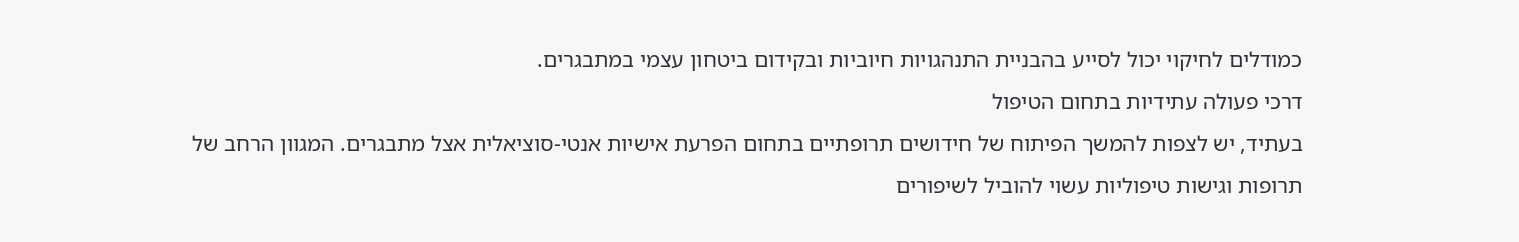כמודלים לחיקוי יכול לסייע בהבניית התנהגויות חיוביות ובקידום ביטחון עצמי במתבגרים.
דרכי פעולה עתידיות בתחום הטיפול
בעתיד, יש לצפות להמשך הפיתוח של חידושים תרופתיים בתחום הפרעת אישיות אנטי‑סוציאלית אצל מתבגרים. המגוון הרחב של תרופות וגישות טיפוליות עשוי להוביל לשיפורים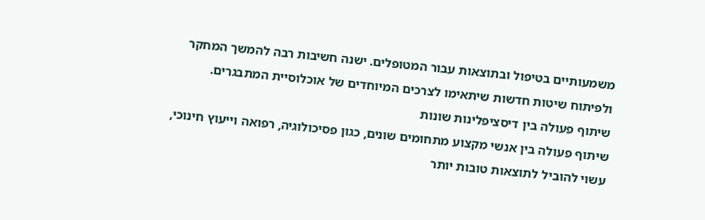משמעותיים בטיפול ובתוצאות עבור המטופלים. ישנה חשיבות רבה להמשך המחקר ולפיתוח שיטות חדשות שיתאימו לצרכים המיוחדים של אוכלוסיית המתבגרים.
שיתוף פעולה בין דיסציפלינות שונות
שיתוף פעולה בין אנשי מקצוע מתחומים שונים, כגון פסיכולוגיה, רפואה וייעוץ חינוכי, עשוי להוביל לתוצאות טובות יותר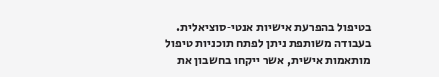בטיפול בהפרעת אישיות אנטי‑סוציאלית. בעבודה משותפת ניתן לפתח תוכניות טיפול מותאמות אישית, אשר ייקחו בחשבון את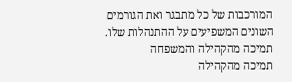המורכבות של כל מתבגר ואת הגורמים השונים המשפיעים על ההתנהלות שלו.
תמיכה מהקהילה והמשפחה
תמיכה מהקהילה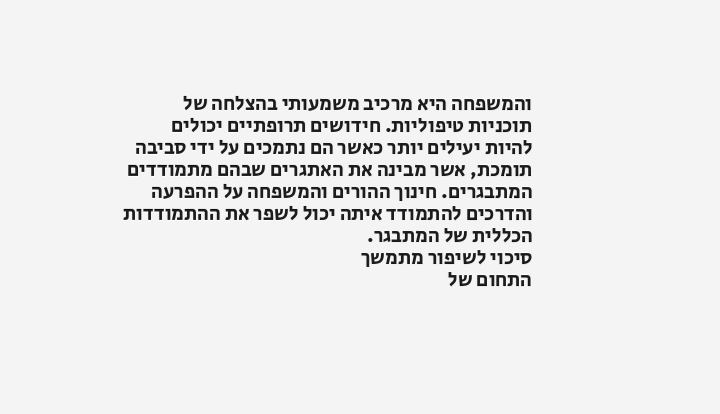והמשפחה היא מרכיב משמעותי בהצלחה של תוכניות טיפוליות. חידושים תרופתיים יכולים להיות יעילים יותר כאשר הם נתמכים על ידי סביבה תומכת, אשר מבינה את האתגרים שבהם מתמודדים המתבגרים. חינוך ההורים והמשפחה על ההפרעה והדרכים להתמודד איתה יכול לשפר את ההתמודדות הכללית של המתבגר.
סיכוי לשיפור מתמשך
התחום של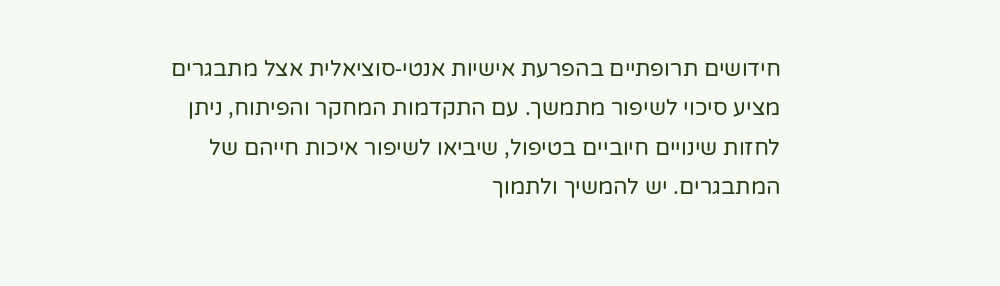חידושים תרופתיים בהפרעת אישיות אנטי‑סוציאלית אצל מתבגרים מציע סיכוי לשיפור מתמשך. עם התקדמות המחקר והפיתוח, ניתן לחזות שינויים חיוביים בטיפול, שיביאו לשיפור איכות חייהם של המתבגרים. יש להמשיך ולתמוך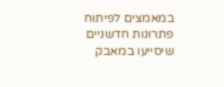במאמצים לפיתוח פתרונות חדשניים שיסייעו במאבק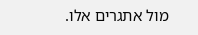מול אתגרים אלו.